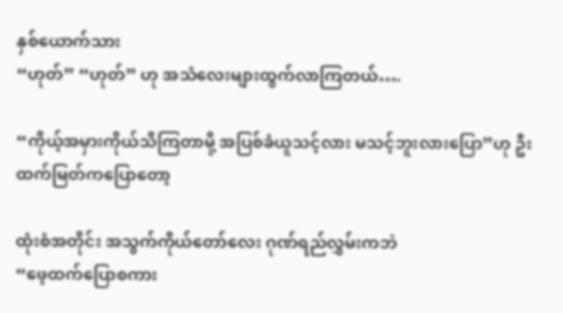နှစ်ယောက်သား
“ဟုတ်” “ဟုတ်” ဟု အသံလေးများထွက်လာကြတယ်….

“ကိုယ့်အမှားကိုယ်သိကြတာမို့ အပြစ်ခံယူသင့်လား မသင့်ဘူးလားပြော”ဟု ဦးထက်မြတ်ကပြောတော့

ထုံးစံအတိုင်း အသွက်ကိုယ်တော်လေး ဂုဏ်ရည်လွှမ်းကဘဲ
“ဖေ့ထက်‌ပြောစကား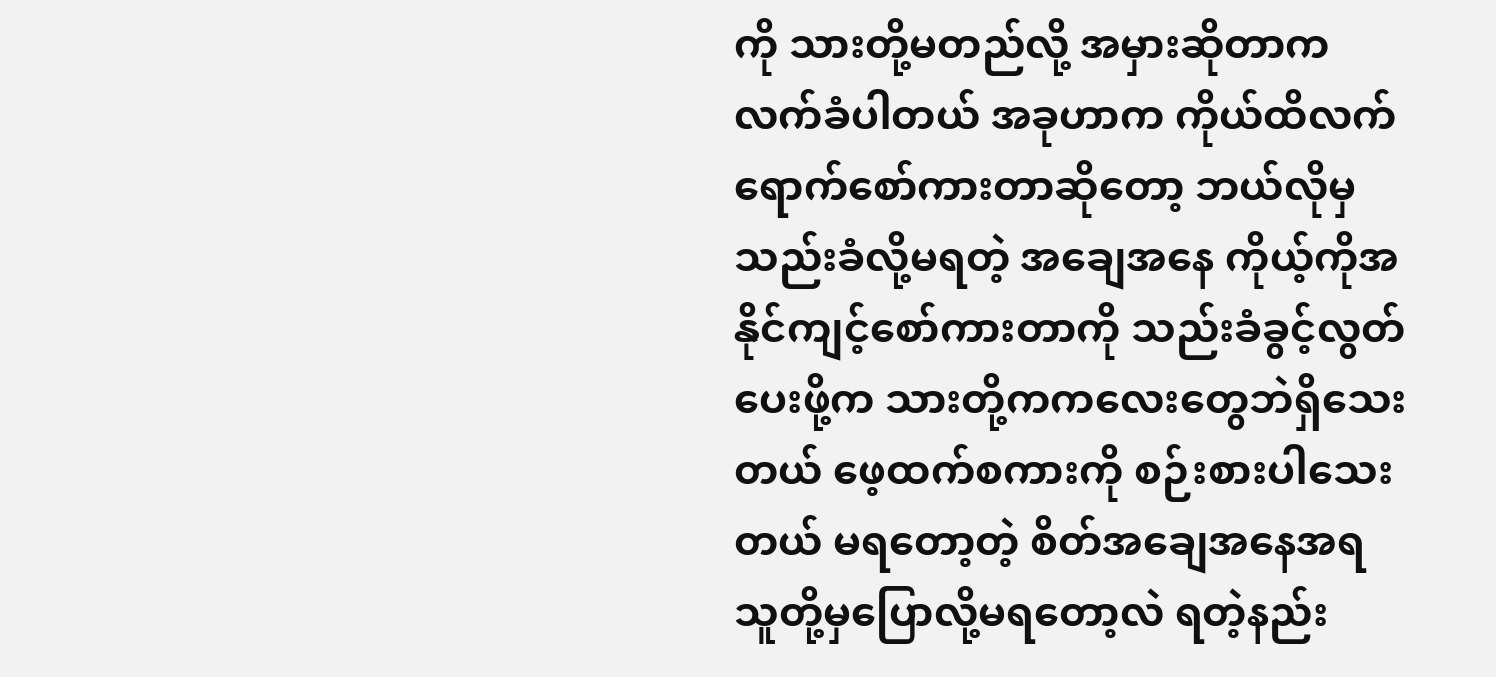ကို သားတို့မတည်လို့ အမှားဆိုတာကလက်ခံပါတယ် အခုဟာက ကိုယ်ထိလက်ရောက်စော်ကားတာဆိုတော့ ဘယ်လိုမှသည်းခံလို့မရတဲ့ အချေအနေ ကိုယ့်ကိုအနိုင်ကျင့်စော်ကားတာကို သည်းခံခွင့်လွတ်ပေးဖို့က သားတို့ကကလေးတွေဘဲရှိသေးတယ် ဖေ့ထက်စကားကို စဉ်းစားပါသေးတယ် မရတော့တဲ့ စိတ်အချေအနေအရ သူတို့မှပြောလို့မရတော့လဲ ရတဲ့နည်း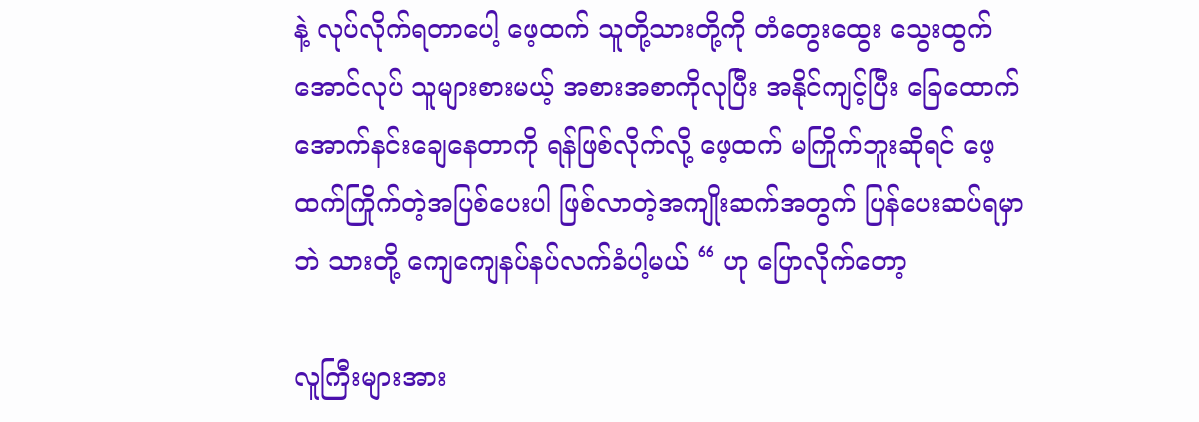နဲ့ လုပ်လိုက်ရတာပေါ့ ဖေ့ထက် သူတို့သားတို့ကို တံတွေးထွေး သွေးထွက်အောင်လုပ် သူများစားမယ့် အစားအစာကိုလုပြီး အနိုင်ကျင့်ပြီး ခြေထောက်အောက်နင်းချေနေတာကို ရန်ဖြစ်လိုက်လို့ ဖေ့ထက် မကြိုက်ဘူးဆိုရင် ဖေ့ထက်ကြိုက်တဲ့အပြစ်ပေးပါ ဖြစ်လာတဲ့အကျိုးဆက်အတွက် ပြန်ပေးဆပ်ရမှာဘဲ သားတို့ ကျေကျေနပ်နပ်လက်ခံပါ့မယ် “ ဟု ပြောလိုက်တော့

လူကြီးများအား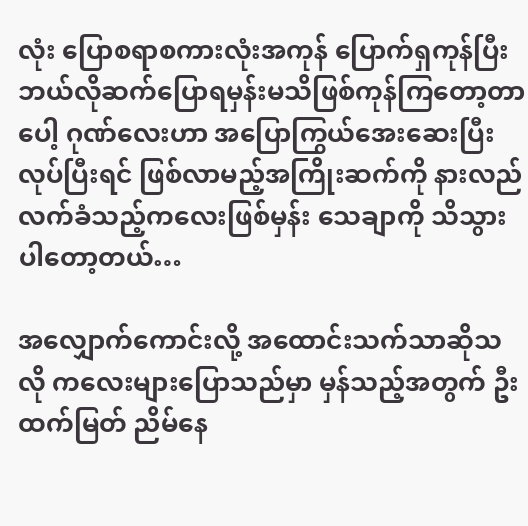လုံး ပြောစရာစကားလုံးအကုန် ပြောက်ရှကုန်ပြီး ဘယ်လိုဆက်ပြောရမှန်းမသိဖြစ်ကုန်ကြတော့တာပေါ့ ဂုဏ်လေးဟာ အပြောကြွယ်အေးဆေးပြီး လုပ်ပြီးရင် ဖြစ်လာမည့်အကြိုးဆက်ကို နားလည်လက်ခံသည့်ကလေးဖြစ်မှန်း သေချာကို သိသွားပါတော့တယ်…

အလျှောက်ကောင်းလို့ အထောင်းသက်သာဆိုသလို ကလေးများပြောသည်မှာ မှန်သည့်အတွက် ဦးထက်မြတ် ညိမ်နေ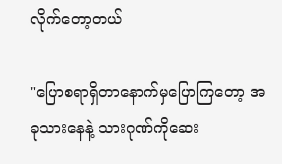လိုက်တော့တယ်

"ပြောစရာရှိတာနောက်မှပြောကြတော့ အခုသားနေနဲ့ သားဂုဏ်ကိုဆေး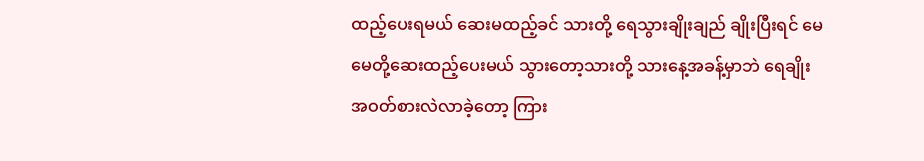ထည့်ပေးရမယ် ဆေးမထည့်ခင် သားတို့ ရေသွားချိုးချည် ချိုးပြီးရင် မေမေတို့ဆေးထည့်ပေးမယ် သွားတော့သားတို့ သားနေ့အခန့်မှာဘဲ ရေချိုး အဝတ်စားလဲလာခဲ့တော့ ကြား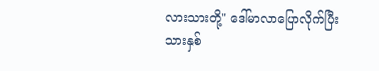လားသားတို့" ဒေါ်မာလာပြောလိုက်ပြီး သားနှစ်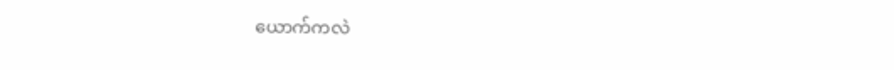ယောက်ကလဲ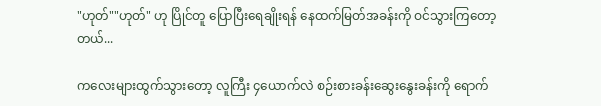"ဟုတ်""ဟုတ်" ဟု ပြိုင်တူ ပြောပြီးရေချိုးရန် နေထက်မြတ်အခန်းကို ဝင်သွားကြတော့တယ်...

ကလေးများထွက်သွားတော့ လူကြီး ၄ယောက်လဲ စဉ်းစားခန်းဆွေးနွေးခန်းကို ရောက်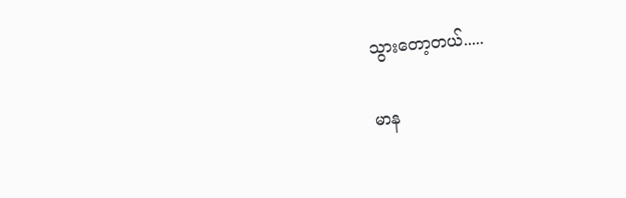သွားတော့တယ်.....

မာန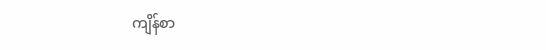ကျိန်စာ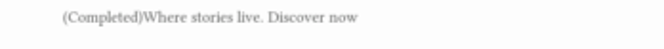(Completed)Where stories live. Discover now